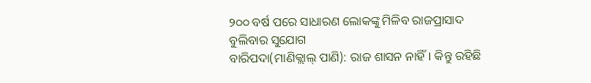୨୦୦ ବର୍ଷ ପରେ ସାଧାରଣ ଲୋକଙ୍କୁ ମିଳିବ ରାଜପ୍ରାସାଦ ବୁଲିବାର ସୁଯୋଗ
ବାରିପଦା(ମାଣିକ୍ଲାଲ୍ ପାଣି): ରାଜ ଶାସନ ନାହିଁ। କିନ୍ତୁ ରହିଛି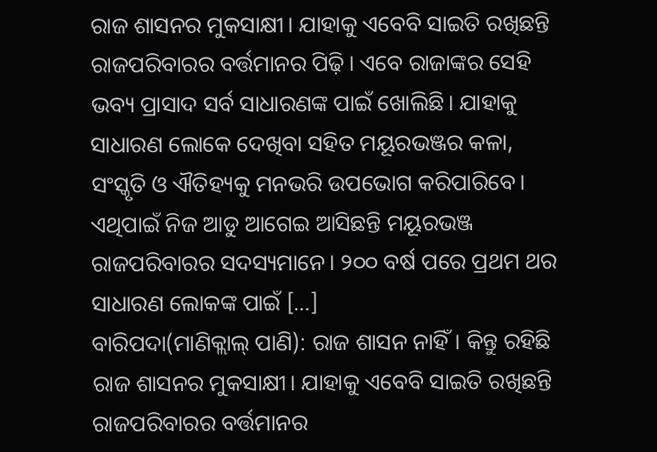ରାଜ ଶାସନର ମୁକସାକ୍ଷୀ। ଯାହାକୁ ଏବେବି ସାଇତି ରଖିଛନ୍ତି ରାଜପରିବାରର ବର୍ତ୍ତମାନର ପିଢ଼ି। ଏବେ ରାଜାଙ୍କର ସେହି ଭବ୍ୟ ପ୍ରାସାଦ ସର୍ବ ସାଧାରଣଙ୍କ ପାଇଁ ଖୋଲିଛି। ଯାହାକୁ ସାଧାରଣ ଲୋକେ ଦେଖିବା ସହିତ ମୟୂରଭଞ୍ଜର କଳା, ସଂସ୍କୃତି ଓ ଐତିହ୍ୟକୁ ମନଭରି ଉପଭୋଗ କରିପାରିବେ। ଏଥିପାଇଁ ନିଜ ଆଡୁ ଆଗେଇ ଆସିଛନ୍ତି ମୟୂରଭଞ୍ଜ ରାଜପରିବାରର ସଦସ୍ୟମାନେ। ୨୦୦ ବର୍ଷ ପରେ ପ୍ରଥମ ଥର ସାଧାରଣ ଲୋକଙ୍କ ପାଇଁ […]
ବାରିପଦା(ମାଣିକ୍ଲାଲ୍ ପାଣି): ରାଜ ଶାସନ ନାହିଁ। କିନ୍ତୁ ରହିଛି ରାଜ ଶାସନର ମୁକସାକ୍ଷୀ। ଯାହାକୁ ଏବେବି ସାଇତି ରଖିଛନ୍ତି ରାଜପରିବାରର ବର୍ତ୍ତମାନର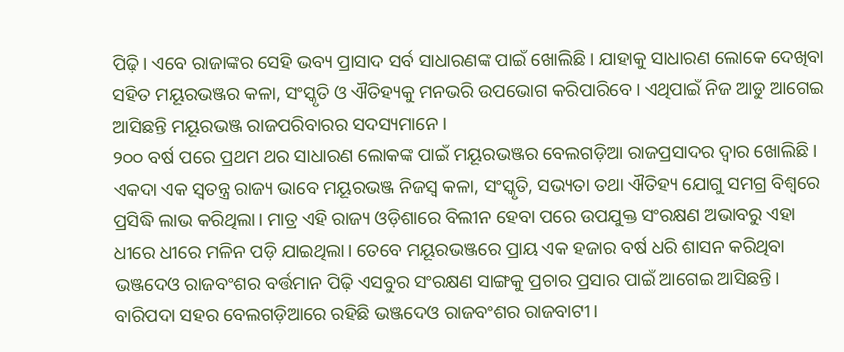ପିଢ଼ି। ଏବେ ରାଜାଙ୍କର ସେହି ଭବ୍ୟ ପ୍ରାସାଦ ସର୍ବ ସାଧାରଣଙ୍କ ପାଇଁ ଖୋଲିଛି। ଯାହାକୁ ସାଧାରଣ ଲୋକେ ଦେଖିବା ସହିତ ମୟୂରଭଞ୍ଜର କଳା, ସଂସ୍କୃତି ଓ ଐତିହ୍ୟକୁ ମନଭରି ଉପଭୋଗ କରିପାରିବେ। ଏଥିପାଇଁ ନିଜ ଆଡୁ ଆଗେଇ ଆସିଛନ୍ତି ମୟୂରଭଞ୍ଜ ରାଜପରିବାରର ସଦସ୍ୟମାନେ।
୨୦୦ ବର୍ଷ ପରେ ପ୍ରଥମ ଥର ସାଧାରଣ ଲୋକଙ୍କ ପାଇଁ ମୟୂରଭଞ୍ଜର ବେଲଗଡ଼ିଆ ରାଜପ୍ରସାଦର ଦ୍ୱାର ଖୋଲିଛି। ଏକଦା ଏକ ସ୍ୱତନ୍ତ୍ର ରାଜ୍ୟ ଭାବେ ମୟୂରଭଞ୍ଜ ନିଜସ୍ୱ କଳା, ସଂସ୍କୃତି, ସଭ୍ୟତା ତଥା ଐତିହ୍ୟ ଯୋଗୁ ସମଗ୍ର ବିଶ୍ୱରେ ପ୍ରସିଦ୍ଧି ଲାଭ କରିଥିଲା। ମାତ୍ର ଏହି ରାଜ୍ୟ ଓଡ଼ିଶାରେ ବିଲୀନ ହେବା ପରେ ଉପଯୁକ୍ତ ସଂରକ୍ଷଣ ଅଭାବରୁ ଏହା ଧୀରେ ଧୀରେ ମଳିନ ପଡ଼ି ଯାଇଥିଲା। ତେବେ ମୟୂରଭଞ୍ଜରେ ପ୍ରାୟ ଏକ ହଜାର ବର୍ଷ ଧରି ଶାସନ କରିଥିବା ଭଞ୍ଜଦେଓ ରାଜବଂଶର ବର୍ତ୍ତମାନ ପିଢ଼ି ଏସବୁର ସଂରକ୍ଷଣ ସାଙ୍ଗକୁ ପ୍ରଚାର ପ୍ରସାର ପାଇଁ ଆଗେଇ ଆସିଛନ୍ତି।
ବାରିପଦା ସହର ବେଲଗଡ଼ିଆରେ ରହିଛି ଭଞ୍ଜଦେଓ ରାଜବଂଶର ରାଜବାଟୀ।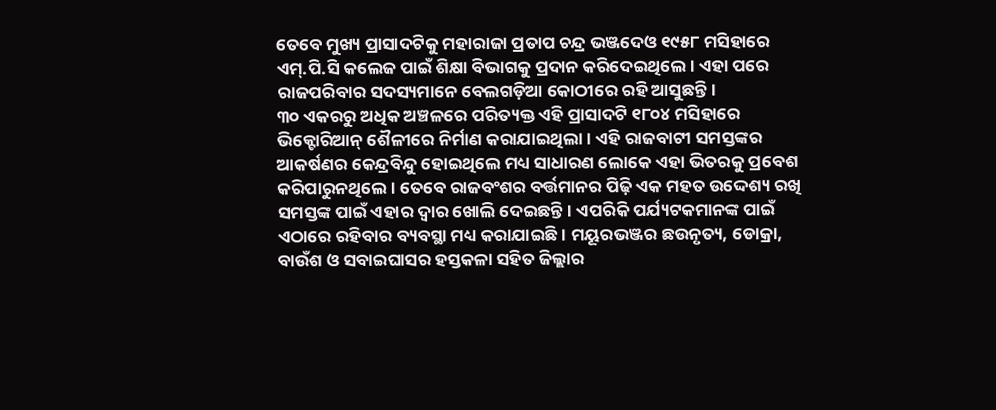ତେବେ ମୁଖ୍ୟ ପ୍ରାସାଦଟିକୁ ମହାରାଜା ପ୍ରତାପ ଚନ୍ଦ୍ର ଭଞ୍ଜଦେଓ ୧୯୫୮ ମସିହାରେ ଏମ୍.ପି.ସି କଲେଜ ପାଇଁ ଶିକ୍ଷା ବିଭାଗକୁ ପ୍ରଦାନ କରିଦେଇଥିଲେ। ଏହା ପରେ ରାଜପରିବାର ସଦସ୍ୟମାନେ ବେଲଗଡ଼ିଆ କୋଠୀରେ ରହି ଆସୁଛନ୍ତି।
୩୦ ଏକରରୁ ଅଧିକ ଅଞ୍ଚଳରେ ପରିତ୍ୟକ୍ତ ଏହି ପ୍ରାସାଦଟି ୧୮୦୪ ମସିହାରେ ଭିକ୍ଟୋରିଆନ୍ ଶୈଳୀରେ ନିର୍ମାଣ କରାଯାଇଥିଲା। ଏହି ରାଜବାଟୀ ସମସ୍ତଙ୍କର ଆକର୍ଷଣର କେନ୍ଦ୍ରବିନ୍ଦୁ ହୋଇଥିଲେ ମଧ୍ୟ ସାଧାରଣ ଲୋକେ ଏହା ଭିତରକୁ ପ୍ରବେଶ କରିପାରୁନଥିଲେ। ତେବେ ରାଜବଂଶର ବର୍ତ୍ତମାନର ପିଢ଼ି ଏକ ମହତ ଉଦ୍ଦେଶ୍ୟ ରଖି ସମସ୍ତଙ୍କ ପାଇଁ ଏହାର ଦ୍ୱାର ଖୋଲି ଦେଇଛନ୍ତି। ଏପରିକି ପର୍ଯ୍ୟଟକମାନଙ୍କ ପାଇଁ ଏଠାରେ ରହିବାର ବ୍ୟବସ୍ଥା ମଧ୍ୟ କରାଯାଇଛି। ମୟୂରଭଞ୍ଜର ଛଉନୃତ୍ୟ, ଡୋକ୍ରା, ବାଉଁଶ ଓ ସବାଇଘାସର ହସ୍ତକଳା ସହିତ ଜିଲ୍ଲାର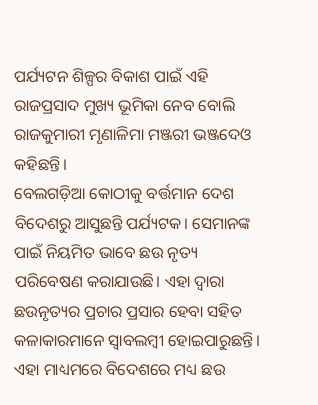ପର୍ଯ୍ୟଟନ ଶିଳ୍ପର ବିକାଶ ପାଇଁ ଏହି ରାଜପ୍ରସାଦ ମୁଖ୍ୟ ଭୂମିକା ନେବ ବୋଲି ରାଜକୁମାରୀ ମୃଣାଳିମା ମଞ୍ଜରୀ ଭଞ୍ଜଦେଓ କହିଛନ୍ତି।
ବେଲଗଡ଼ିଆ କୋଠୀକୁ ବର୍ତ୍ତମାନ ଦେଶ ବିଦେଶରୁ ଆସୁଛନ୍ତି ପର୍ଯ୍ୟଟକ। ସେମାନଙ୍କ ପାଇଁ ନିୟମିତ ଭାବେ ଛଉ ନୃତ୍ୟ ପରିବେଷଣ କରାଯାଉଛି। ଏହା ଦ୍ୱାରା ଛଉନୃତ୍ୟର ପ୍ରଚାର ପ୍ରସାର ହେବା ସହିତ କଳାକାରମାନେ ସ୍ୱାବଲମ୍ୱୀ ହୋଇପାରୁଛନ୍ତି। ଏହା ମାଧ୍ୟମରେ ବିଦେଶରେ ମଧ୍ୟ ଛଉ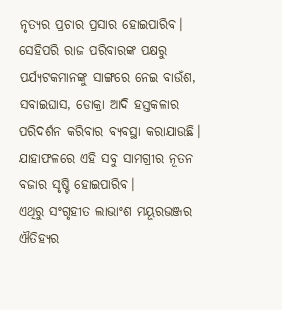ନୃତ୍ୟର ପ୍ରଚାର ପ୍ରସାର ହୋଇପାରିବ। ସେହିପରି ରାଜ ପରିବାରଙ୍କ ପକ୍ଷରୁ ପର୍ଯ୍ୟଟକମାନଙ୍କୁ ସାଙ୍ଗରେ ନେଇ ବାଉଁଶ, ସବାଇଘାସ, ଡୋକ୍ରା ଆଦି ହସ୍ତକଳାର ପରିଦର୍ଶନ କରିବାର ବ୍ୟବସ୍ଥା କରାଯାଉଛି। ଯାହାଫଳରେ ଏହି ସବୁ ସାମଗ୍ରୀର ନୂତନ ବଜାର ସୃଷ୍ଟି ହୋଇପାରିବ।
ଏଥିରୁ ସଂଗୃହୀତ ଲାଭାଂଶ ମୟୂରଭଞ୍ଜର ଐତିହ୍ୟର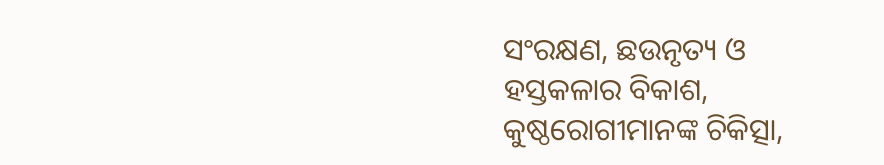ସଂରକ୍ଷଣ, ଛଉନୃତ୍ୟ ଓ ହସ୍ତକଳାର ବିକାଶ, କୁଷ୍ଠରୋଗୀମାନଙ୍କ ଚିକିତ୍ସା,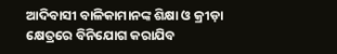ଆଦିବାସୀ ବାଳିକାମାନଙ୍କ ଶିକ୍ଷା ଓ କ୍ରୀଡ଼ା କ୍ଷେତ୍ରରେ ବିନିଯୋଗ କରାଯିବ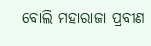ବୋଲି ମହାରାଜା ପ୍ରବୀଣ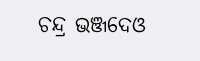ଚନ୍ଦ୍ର ଭଞ୍ଜଦେଓ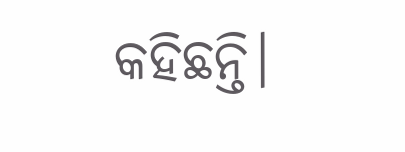କହିଛନ୍ତି।